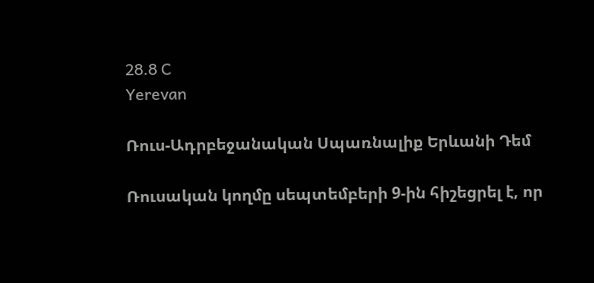28.8 C
Yerevan

Ռուս-Ադրբեջանական Սպառնալիք Երևանի Դեմ

Ռուսական կողմը սեպտեմբերի 9‑ին հիշեցրել է, որ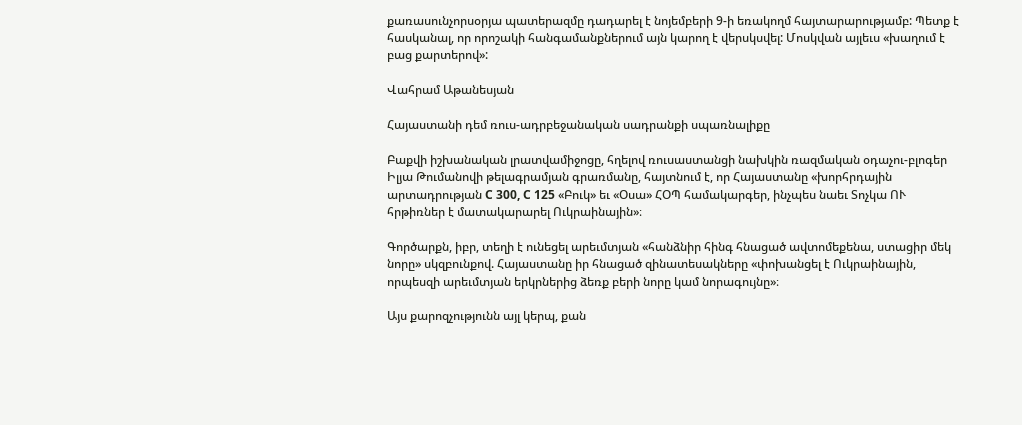քառասունչորսօրյա պատերազմը դադարել է նոյեմբերի 9‑ի եռակողմ հայտարարությամբ: Պետք է հասկանալ, որ որոշակի հանգամանքներում այն կարող է վերսկսվել: Մոսկվան այլեւս «խաղում է բաց քարտերով»:

Վահրամ Աթանեսյան

Հայաստանի դեմ ռուս-ադրբեջանական սադրանքի սպառնալիքը

Բաքվի իշխանական լրատվամիջոցը, հղելով ռուսաստանցի նախկին ռազմական օդաչու-բլոգեր Իլյա Թումանովի թելագրամյան գրառմանը, հայտնում է, որ Հայաստանը «խորհրդային արտադրության C 300, C 125 «Բուկ» եւ «Օսա» ՀՕՊ համակարգեր, ինչպես նաեւ Տոչկա ՈՒ հրթիռներ է մատակարարել Ուկրաինային»։

Գործարքն, իբր, տեղի է ունեցել արեւմտյան «հանձնիր հինգ հնացած ավտոմեքենա, ստացիր մեկ նորը» սկզբունքով. Հայաստանը իր հնացած զինատեսակները «փոխանցել է Ուկրաինային, որպեսզի արեւմտյան երկրներից ձեռք բերի նորը կամ նորագույնը»։

Այս քարոզչությունն այլ կերպ, քան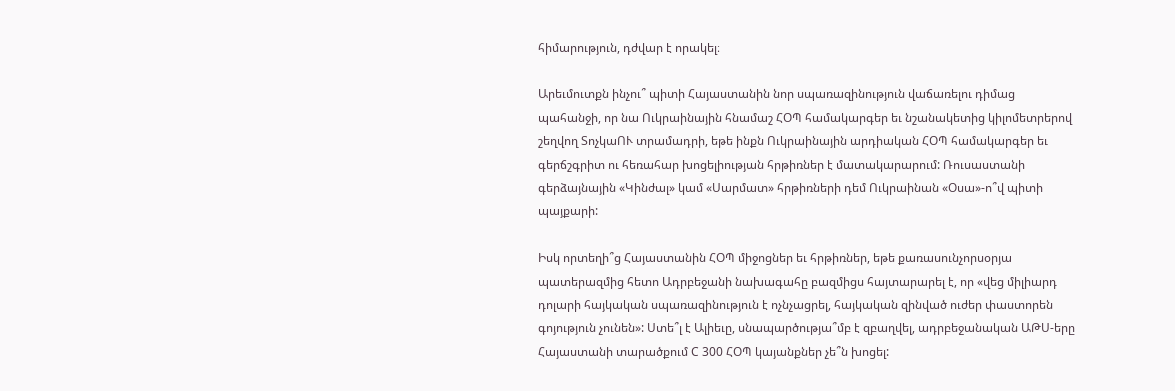հիմարություն, դժվար է որակել։

Արեւմուտքն ինչու՞ պիտի Հայաստանին նոր սպառազինություն վաճառելու դիմաց պահանջի, որ նա Ուկրաինային հնամաշ ՀՕՊ համակարգեր եւ նշանակետից կիլոմետրերով շեղվող ՏոչկաՈՒ տրամադրի, եթե ինքն Ուկրաինային արդիական ՀՕՊ համակարգեր եւ գերճշգրիտ ու հեռահար խոցելիության հրթիռներ է մատակարարում: Ռուսաստանի գերձայնային «Կինժալ» կամ «Սարմատ» հրթիռների դեմ Ուկրաինան «Օսա»-ո՞վ պիտի պայքարի:

Իսկ որտեղի՞ց Հայաստանին ՀՕՊ միջոցներ եւ հրթիռներ, եթե քառասունչորսօրյա պատերազմից հետո Ադրբեջանի նախագահը բազմիցս հայտարարել է, որ «վեց միլիարդ դոլարի հայկական սպառազինություն է ոչնչացրել, հայկական զինված ուժեր փաստորեն գոյություն չունեն»: Ստե՞լ է Ալիեւը, սնապարծությա՞մբ է զբաղվել, ադրբեջանական ԱԹՍ-երը Հայաստանի տարածքում C 300 ՀՕՊ կայանքներ չե՞ն խոցել: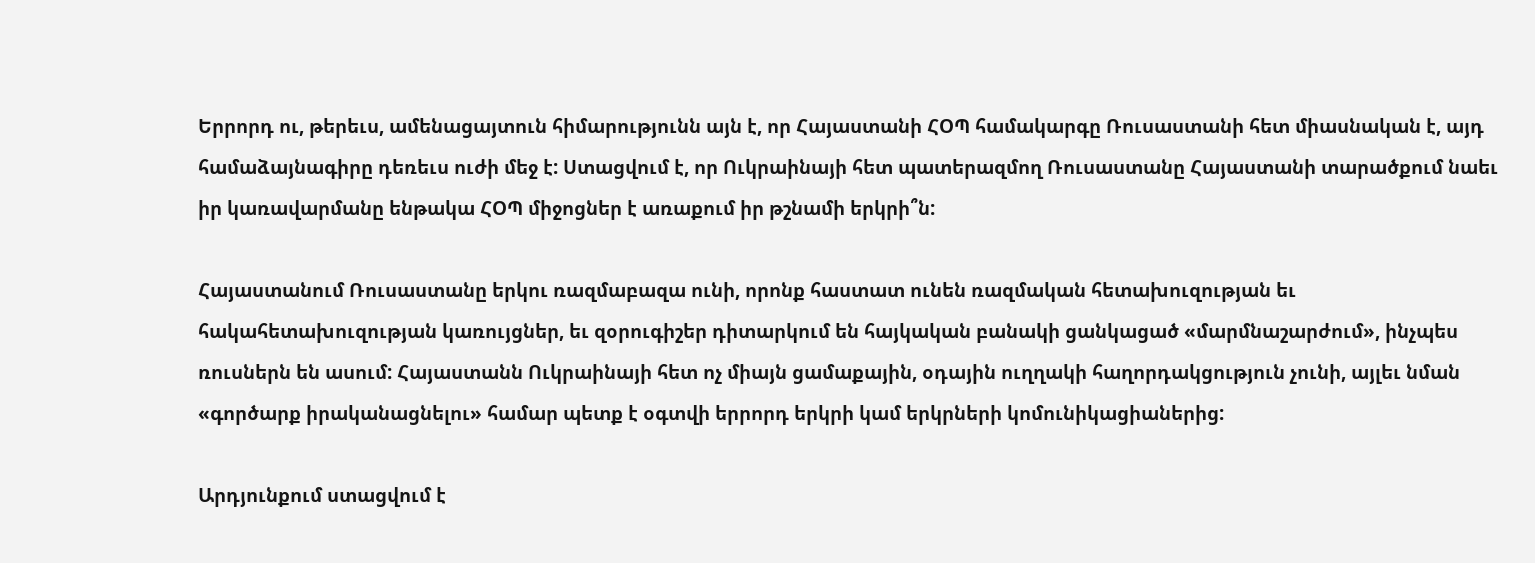Երրորդ ու, թերեւս, ամենացայտուն հիմարությունն այն է, որ Հայաստանի ՀՕՊ համակարգը Ռուսաստանի հետ միասնական է, այդ համաձայնագիրը դեռեւս ուժի մեջ է: Ստացվում է, որ Ուկրաինայի հետ պատերազմող Ռուսաստանը Հայաստանի տարածքում նաեւ իր կառավարմանը ենթակա ՀՕՊ միջոցներ է առաքում իր թշնամի երկրի՞ն:

Հայաստանում Ռուսաստանը երկու ռազմաբազա ունի, որոնք հաստատ ունեն ռազմական հետախուզության եւ հակահետախուզության կառույցներ, եւ զօրուգիշեր դիտարկում են հայկական բանակի ցանկացած «մարմնաշարժում», ինչպես ռուսներն են ասում: Հայաստանն Ուկրաինայի հետ ոչ միայն ցամաքային, օդային ուղղակի հաղորդակցություն չունի, այլեւ նման «գործարք իրականացնելու» համար պետք է օգտվի երրորդ երկրի կամ երկրների կոմունիկացիաներից:

Արդյունքում ստացվում է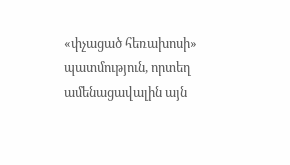«փչացած հեռախոսի» պատմություն, որտեղ ամենացավալին այն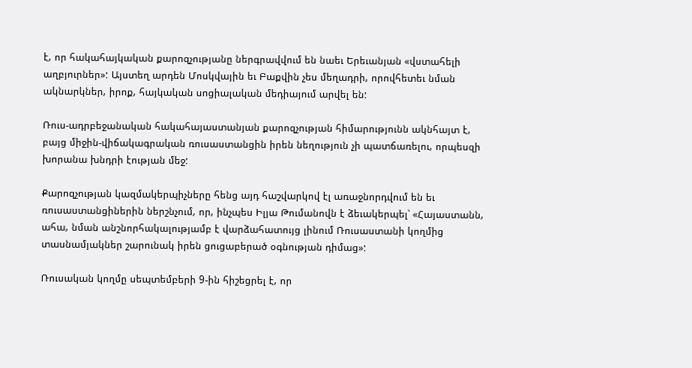է, որ հակահայկական քարոզչությանը ներգրավվում են նաեւ Երեւանյան «վստահելի աղբյուրներ»: Այստեղ արդեն Մոսկվային եւ Բաքվին չես մեղադրի, որովհետեւ նման ակնարկներ, իրոք, հայկական սոցիալական մեդիայում արվել են:

Ռուս-ադրբեջանական հակահայաստանյան քարոզչության հիմարությունն ակնհայտ է, բայց միջին-վիճակագրական ռուսաստանցին իրեն նեղություն չի պատճառելու, որպեսզի խորանա խնդրի էության մեջ:

Քարոզչության կազմակերպիչները հենց այդ հաշվարկով էլ առաջնորդվում են եւ ռուսաստանցիներին ներշնչում, որ, ինչպես Իլյա Թումանովն է ձեւակերպել՝ «Հայաստանն, ահա, նման անշնորհակալությամբ է վարձահատույց լինում Ռուսաստանի կողմից տասնամյակներ շարունակ իրեն ցուցաբերած օգնության դիմաց»:

Ռուսական կողմը սեպտեմբերի 9‑ին հիշեցրել է, որ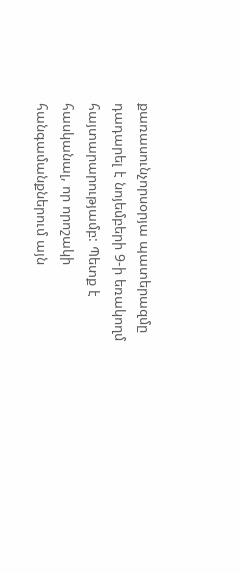քառասունչորսօրյա պատերազմը դադարել է նոյեմբերի 9‑ի եռակողմ հայտարարությամբ: Պետք է հասկանալ, որ որոշակի հանգամանքներում այն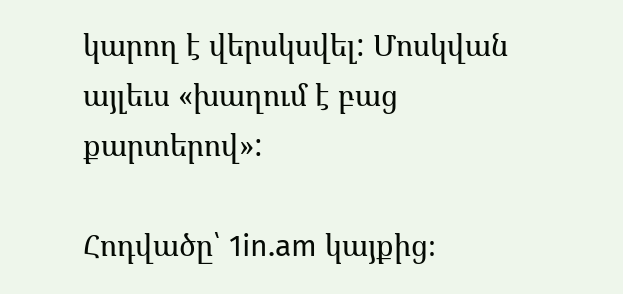կարող է վերսկսվել: Մոսկվան այլեւս «խաղում է բաց քարտերով»:

Հոդվածը՝ 1in.am կայքից։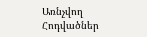Առնչվող Հոդվածներ